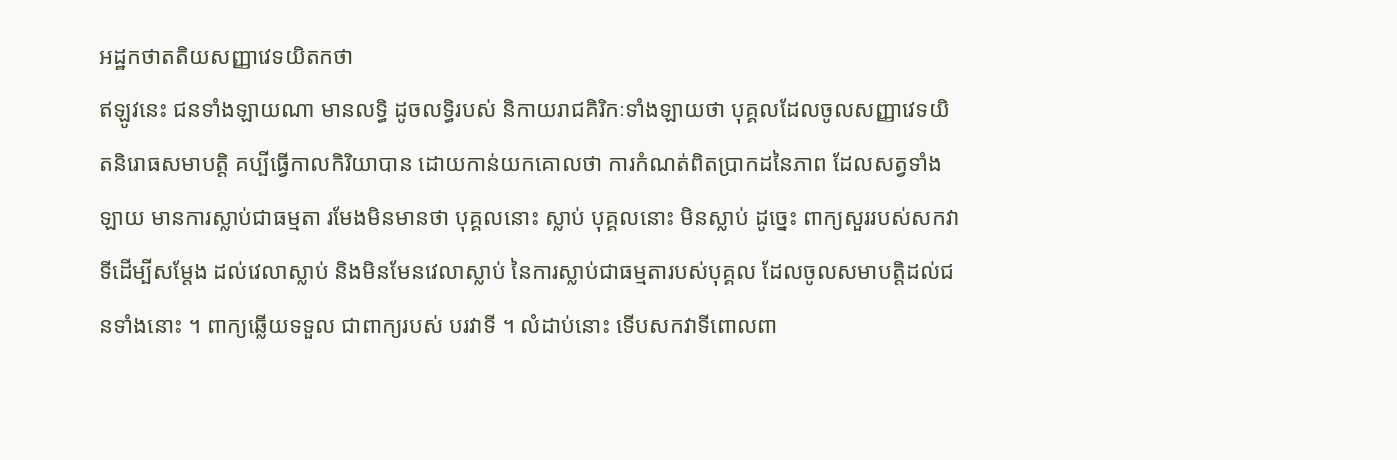អដ្ឋកថាតតិយសញ្ញាវេទយិតកថា
ឥឡូវនេះ ជនទាំងឡាយណា មានលទ្ធិ ដូចលទ្ធិរបស់ និកាយរាជគិរិកៈទាំងឡាយថា បុគ្គលដែលចូលសញ្ញាវេទយិតនិរោធសមាបត្តិ គប្បីធ្វើកាលកិរិយាបាន ដោយកាន់យកគោលថា ការកំណត់ពិតប្រាកដនៃភាព ដែលសត្វទាំងឡាយ មានការស្លាប់ជាធម្មតា រមែងមិនមានថា បុគ្គលនោះ ស្លាប់ បុគ្គលនោះ មិនស្លាប់ ដូច្នេះ ពាក្យសួររបស់សកវាទីដើម្បីសម្តែង ដល់វេលាស្លាប់ និងមិនមែនវេលាស្លាប់ នៃការស្លាប់ជាធម្មតារបស់បុគ្គល ដែលចូលសមាបត្តិដល់ជនទាំងនោះ ។ ពាក្យឆ្លើយទទួល ជាពាក្យរបស់ បរវាទី ។ លំដាប់នោះ ទើបសកវាទីពោលពា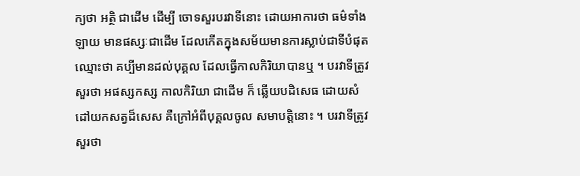ក្យថា អត្ថិ ជាដើម ដើម្បី ចោទសួរបរវាទីនោះ ដោយអាការថា ធម៌ទាំងឡាយ មានផស្សៈជាដើម ដែលកើតក្នុងសម័យមានការស្លាប់ជាទីបំផុត ឈ្មោះថា គប្បីមានដល់បុគ្គល ដែលធ្វើកាលកិរិយាបានឬ ។ បរវាទីត្រូវសួរថា អផស្សកស្ស កាលកិរិយា ជាដើម ក៏ ឆ្លើយបដិសេធ ដោយសំដៅយកសត្វដ៏សេស គឺក្រៅអំពីបុគ្គលចូល សមាបត្តិនោះ ។ បរវាទីត្រូវសួរថា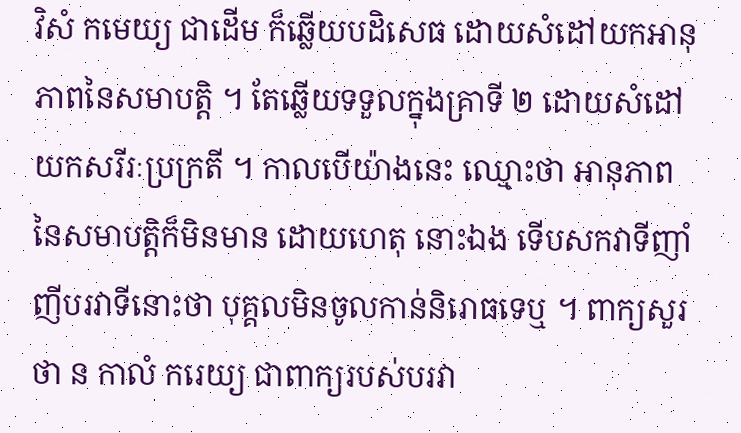វិសំ កមេយ្យ ជាដើម ក៏ឆ្លើយបដិសេធ ដោយសំដៅយកអានុភាពនៃសមាបត្តិ ។ តែឆ្លើយទទួលក្នុងគ្រាទី ២ ដោយសំដៅយកសរីរៈប្រក្រតី ។ កាលបើយ៉ាងនេះ ឈ្មោះថា អានុភាពនៃសមាបត្តិក៏មិនមាន ដោយហេតុ នោះឯង ទើបសកវាទីញាំញីបរវាទីនោះថា បុគ្គលមិនចូលកាន់និរោធទេឬ ។ ពាក្យសួរថា ន កាលំ ករេយ្យ ជាពាក្យរបស់បរវា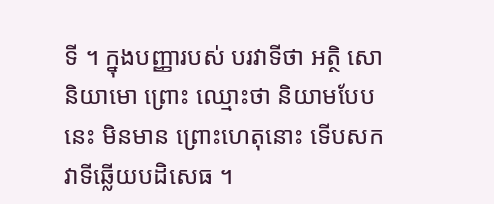ទី ។ ក្នុងបញ្ញារបស់ បរវាទីថា អត្ថិ សោ និយាមោ ព្រោះ ឈ្មោះថា និយាមបែបនេះ មិនមាន ព្រោះហេតុនោះ ទើបសកវាទីឆ្លើយបដិសេធ ។